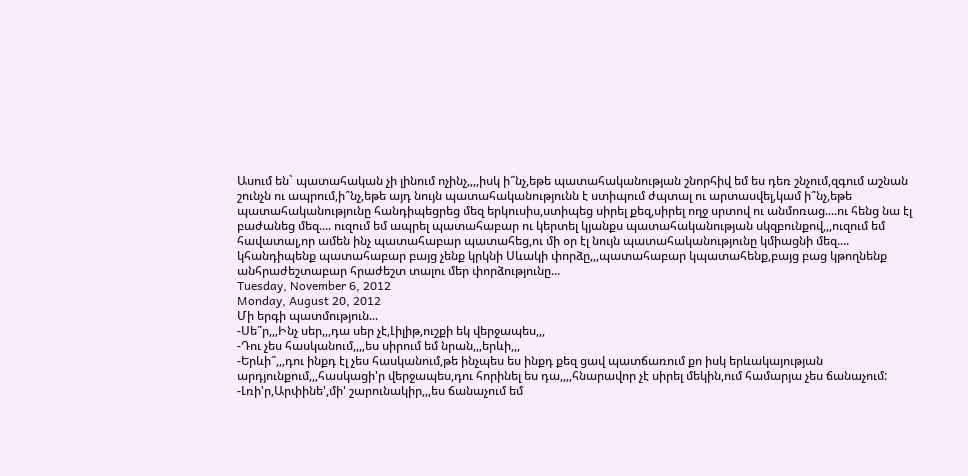Ասում են` պատահական չի լինում ոչինչ,,,,իսկ ի՞նչ,եթե պատահականության շնորհիվ եմ ես դեռ շնչում,զգում աշնան շունչն ու ապրում,ի՞նչ,եթե այդ նույն պատահականությունն է ստիպում ժպտալ ու արտասվել,կամ ի՞նչ,եթե պատահականությունը հանդիպեցրեց մեզ երկուսիս,ստիպեց սիրել քեզ,սիրել ողջ սրտով ու անմոռաց....ու հենց նա էլ բաժանեց մեզ.... ուզում եմ ապրել պատահաբար ու կերտել կյանքս պատահականության սկզբունքով,,,ուզում եմ հավատալ,որ ամեն ինչ պատահաբար պատահեց,ու մի օր էլ նույն պատահականությունը կմիացնի մեզ.... կհանդիպենք պատահաբար բայց չենք կրկնի Սևակի փորձը,,,պատահաբար կպատահենք,բայց բաց կթողնենք անհրաժեշտաբար հրաժեշտ տալու մեր փորձությունը...
Tuesday, November 6, 2012
Monday, August 20, 2012
Մի երգի պատմություն...
-Սե՞ր,,,Ինչ սեր,,,դա սեր չէ,Լիլիթ,ուշքի եկ վերջապես,,,
-Դու չես հասկանում,,,,ես սիրում եմ նրան,,,երևի,,,
-Երևի՞,,,դու ինքդ էլ չես հասկանում,թե ինչպես ես ինքդ քեզ ցավ պատճառում քո իսկ երևակայության արդյունքում,,,հասկացի'ր վերջապես,դու հորինել ես դա,,,,հնարավոր չէ սիրել մեկին,ում համարյա չես ճանաչում:
-Լռի'ր,Արփինե',մի' շարունակիր,,,ես ճանաչում եմ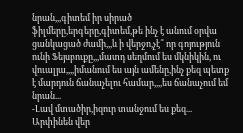նրան,,,գիտեմ իր սիրած ֆիլմերը,երգերը,գիտեմ,թե ինչ է անում օրվա ցանկացած ժամի,,,և ի վերջո,չէ՞ որ գոյություն ունի Ֆեյսբուքը,,,մատդ սեղմում ես մկնիկին, ու վուալյա,,,,իմանում ես այն ամենը,ինչ քեզ պետք է մարդուն ճանաչելու համար,,,,ես ճանաչում եմ նրան...
-Լավ մտածիր,իզուր տանջում ես քեզ...
Արփինեն վեր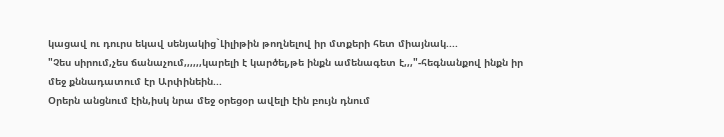կացավ ու դուրս եկավ սենյակից`Լիլիթին թողնելով իր մտքերի հետ միայնակ....
"Չես սիրում,չես ճանաչում,,,,,,կարելի է կարծել,թե ինքն ամենագետ է,,,"-հեգնանքով ինքն իր մեջ քննադատում էր Արփինեին...
Օրերն անցնում էին,իսկ նրա մեջ օրեցօր ավելի էին բույն դնում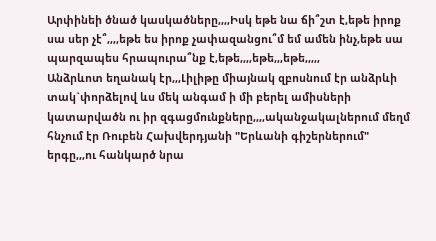Արփինեի ծնած կասկածները,,,,Իսկ եթե նա ճի՞շտ է,եթե իրոք սա սեր չէ՞,,,,եթե ես իրոք չափազանցու՞մ եմ ամեն ինչ,եթե սա պարզապես հրապուրա՞նք է,եթե,,,,եթե,,,եթե,,,,,
Անձրևոտ եղանակ էր,,,Լիլիթը միայնակ զբոսնում էր անձրևի տակ`փորձելով ևս մեկ անգամ ի մի բերել ամիսների կատարվածն ու իր զգացմունքները,,,,ականջակալներում մեղմ հնչում էր Ռուբեն Հախվերդյանի "Երևանի գիշերներում" երգը,,,ու հանկարծ նրա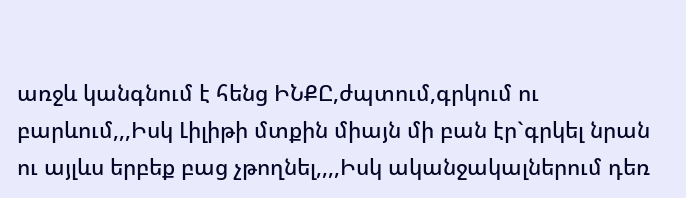առջև կանգնում է հենց ԻՆՔԸ,ժպտում,գրկում ու բարևում,,,Իսկ Լիլիթի մտքին միայն մի բան էր`գրկել նրան ու այլևս երբեք բաց չթողնել,,,,Իսկ ականջակալներում դեռ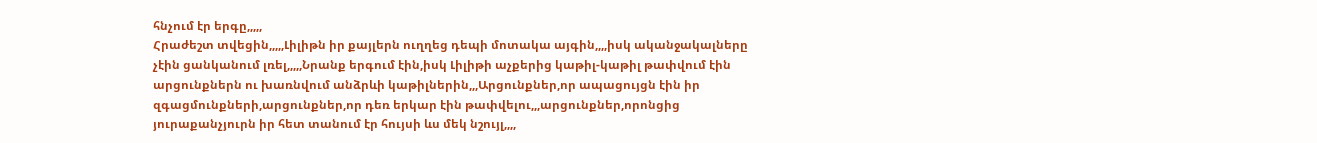հնչում էր երգը,,,,,
Հրաժեշտ տվեցին,,,,,Լիլիթն իր քայլերն ուղղեց դեպի մոտակա այգին,,,,իսկ ականջակալները չէին ցանկանում լռել,,,,,Նրանք երգում էին,իսկ Լիլիթի աչքերից կաթիլ-կաթիլ թափվում էին արցունքներն ու խառնվում անձրևի կաթիլներին,,,Արցունքներ,որ ապացույցն էին իր զգացմունքների,արցունքներ,որ դեռ երկար էին թափվելու,,,արցունքներ,որոնցից յուրաքանչյուրն իր հետ տանում էր հույսի ևս մեկ նշույլ,,,,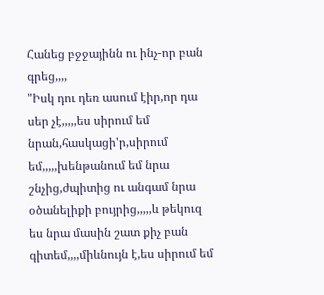Հանեց բջջայինն ու ինչ-որ բան գրեց,,,,
"Իսկ դու դեռ ասում էիր,որ դա սեր չէ,,,,,ես սիրում եմ նրան,հասկացի'ր,սիրում եմ,,,,,խենթանում եմ նրա շնչից,ժպիտից ու անգամ նրա օծանելիքի բույրից,,,,,և թեկուզ ես նրա մասին շատ քիչ բան գիտեմ,,,,միևնույն է,ես սիրում եմ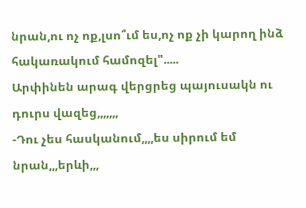նրան,ու ոչ ոք,լսո՞ւմ ես,ոչ ոք չի կարող ինձ հակառակում համոզել".....
Արփինեն արագ վերցրեց պայուսակն ու դուրս վազեց,,,,,,,
-Դու չես հասկանում,,,,ես սիրում եմ նրան,,,երևի,,,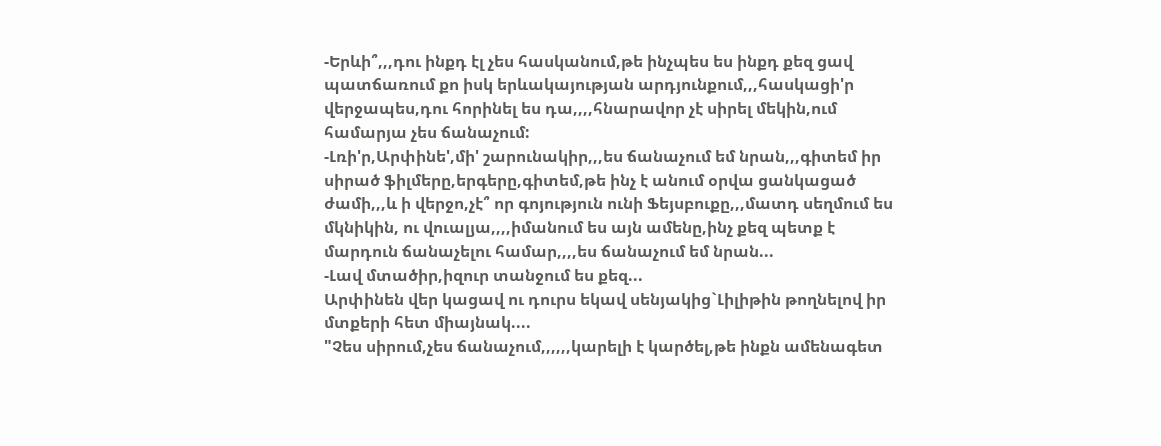-Երևի՞,,,դու ինքդ էլ չես հասկանում,թե ինչպես ես ինքդ քեզ ցավ պատճառում քո իսկ երևակայության արդյունքում,,,հասկացի'ր վերջապես,դու հորինել ես դա,,,,հնարավոր չէ սիրել մեկին,ում համարյա չես ճանաչում:
-Լռի'ր,Արփինե',մի' շարունակիր,,,ես ճանաչում եմ նրան,,,գիտեմ իր սիրած ֆիլմերը,երգերը,գիտեմ,թե ինչ է անում օրվա ցանկացած ժամի,,,և ի վերջո,չէ՞ որ գոյություն ունի Ֆեյսբուքը,,,մատդ սեղմում ես մկնիկին, ու վուալյա,,,,իմանում ես այն ամենը,ինչ քեզ պետք է մարդուն ճանաչելու համար,,,,ես ճանաչում եմ նրան...
-Լավ մտածիր,իզուր տանջում ես քեզ...
Արփինեն վեր կացավ ու դուրս եկավ սենյակից`Լիլիթին թողնելով իր մտքերի հետ միայնակ....
"Չես սիրում,չես ճանաչում,,,,,,կարելի է կարծել,թե ինքն ամենագետ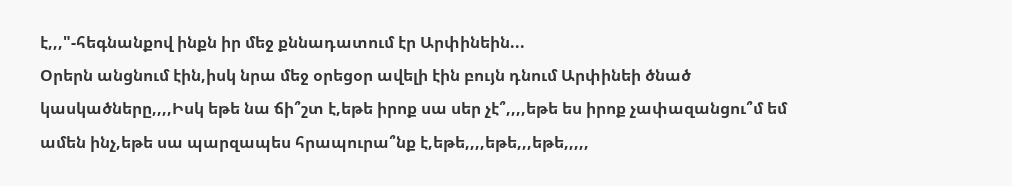է,,,"-հեգնանքով ինքն իր մեջ քննադատում էր Արփինեին...
Օրերն անցնում էին,իսկ նրա մեջ օրեցօր ավելի էին բույն դնում Արփինեի ծնած կասկածները,,,,Իսկ եթե նա ճի՞շտ է,եթե իրոք սա սեր չէ՞,,,,եթե ես իրոք չափազանցու՞մ եմ ամեն ինչ,եթե սա պարզապես հրապուրա՞նք է,եթե,,,,եթե,,,եթե,,,,,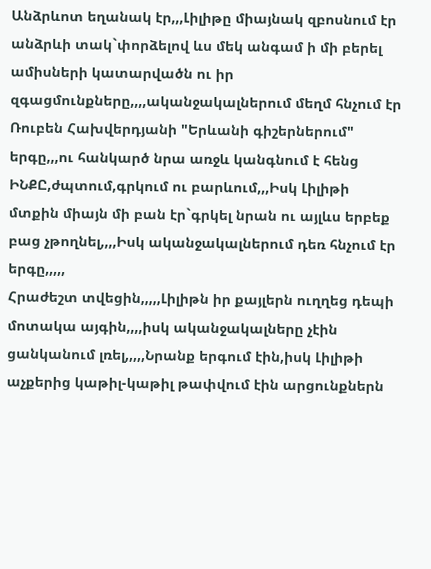Անձրևոտ եղանակ էր,,,Լիլիթը միայնակ զբոսնում էր անձրևի տակ`փորձելով ևս մեկ անգամ ի մի բերել ամիսների կատարվածն ու իր զգացմունքները,,,,ականջակալներում մեղմ հնչում էր Ռուբեն Հախվերդյանի "Երևանի գիշերներում" երգը,,,ու հանկարծ նրա առջև կանգնում է հենց ԻՆՔԸ,ժպտում,գրկում ու բարևում,,,Իսկ Լիլիթի մտքին միայն մի բան էր`գրկել նրան ու այլևս երբեք բաց չթողնել,,,,Իսկ ականջակալներում դեռ հնչում էր երգը,,,,,
Հրաժեշտ տվեցին,,,,,Լիլիթն իր քայլերն ուղղեց դեպի մոտակա այգին,,,,իսկ ականջակալները չէին ցանկանում լռել,,,,,Նրանք երգում էին,իսկ Լիլիթի աչքերից կաթիլ-կաթիլ թափվում էին արցունքներն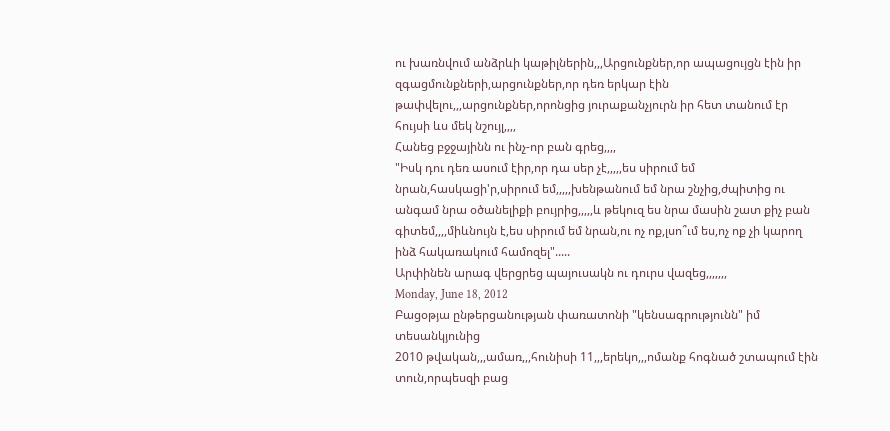ու խառնվում անձրևի կաթիլներին,,,Արցունքներ,որ ապացույցն էին իր զգացմունքների,արցունքներ,որ դեռ երկար էին թափվելու,,,արցունքներ,որոնցից յուրաքանչյուրն իր հետ տանում էր հույսի ևս մեկ նշույլ,,,,
Հանեց բջջայինն ու ինչ-որ բան գրեց,,,,
"Իսկ դու դեռ ասում էիր,որ դա սեր չէ,,,,,ես սիրում եմ նրան,հասկացի'ր,սիրում եմ,,,,,խենթանում եմ նրա շնչից,ժպիտից ու անգամ նրա օծանելիքի բույրից,,,,,և թեկուզ ես նրա մասին շատ քիչ բան գիտեմ,,,,միևնույն է,ես սիրում եմ նրան,ու ոչ ոք,լսո՞ւմ ես,ոչ ոք չի կարող ինձ հակառակում համոզել".....
Արփինեն արագ վերցրեց պայուսակն ու դուրս վազեց,,,,,,,
Monday, June 18, 2012
Բացօթյա ընթերցանության փառատոնի "կենսագրությունն" իմ տեսանկյունից
2010 թվական,,,ամառ,,,հունիսի 11,,,երեկո,,,ոմանք հոգնած շտապում էին տուն,որպեսզի բաց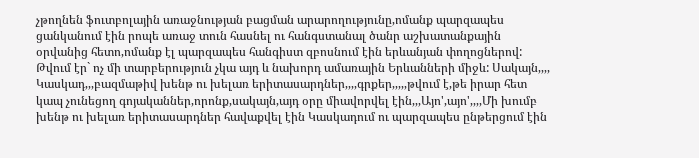չթողնեն ֆուտբոլային առաջնության բացման արարողությունը,ոմանք պարզապես ցանկանում էին րոպե առաջ տուն հասնել ու հանգստանալ ծանր աշխատանքային օրվանից հետո,ոմանք էլ պարզապես հանգիստ զբոսնում էին երևանյան փողոցներով: Թվում էր` ոչ մի տարբերություն չկա այդ և նախորդ ամառային Երևանների միջև: Սակայն,,,,
Կասկադ,,,բազմաթիվ խենթ ու խելառ երիտասարդներ,,,,գրքեր,,,,,թվում է,թե իրար հետ կապ չունեցող գոյականներ,որոնք,սակայն,այդ օրը միավորվել էին,,,Այո',այո',,,,Մի խումբ խենթ ու խելառ երիտասարդներ հավաքվել էին Կասկադում ու պարզապես ընթերցում էին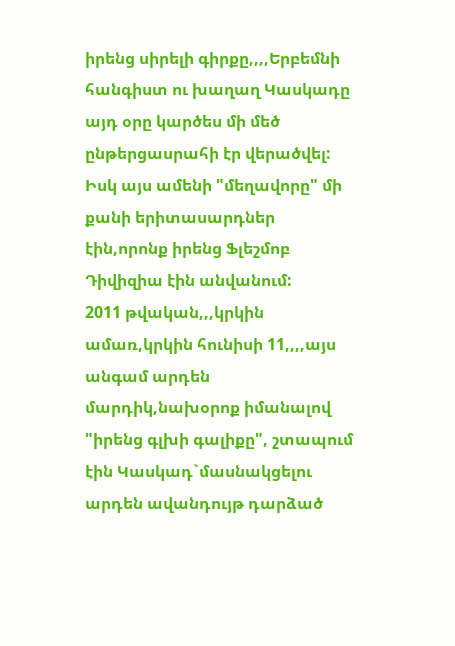իրենց սիրելի գիրքը,,,,Երբեմնի հանգիստ ու խաղաղ Կասկադը այդ օրը կարծես մի մեծ ընթերցասրահի էր վերածվել: Իսկ այս ամենի "մեղավորը" մի քանի երիտասարդներ էին,որոնք իրենց Ֆլեշմոբ Դիվիզիա էին անվանում:
2011 թվական,,,կրկին ամառ,կրկին հունիսի 11,,,,այս անգամ արդեն մարդիկ,նախօրոք իմանալով "իրենց գլխի գալիքը", շտապում էին Կասկադ`մասնակցելու արդեն ավանդույթ դարձած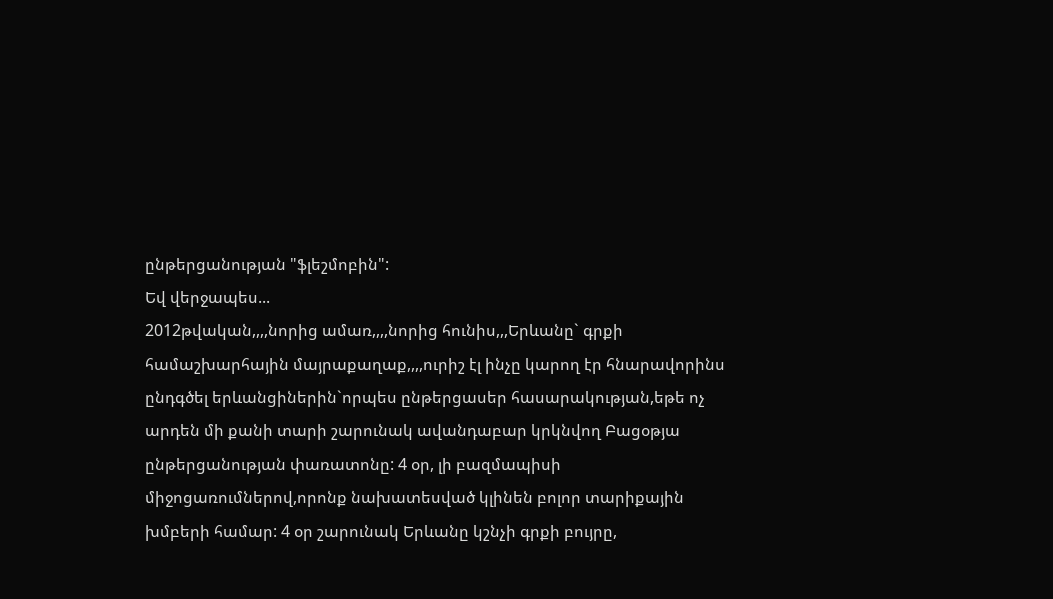ընթերցանության "ֆլեշմոբին":
Եվ վերջապես...
2012թվական,,,,նորից ամառ,,,,նորից հունիս,,,Երևանը` գրքի համաշխարհային մայրաքաղաք,,,,ուրիշ էլ ինչը կարող էր հնարավորինս ընդգծել երևանցիներին`որպես ընթերցասեր հասարակության,եթե ոչ արդեն մի քանի տարի շարունակ ավանդաբար կրկնվող Բացօթյա ընթերցանության փառատոնը: 4 օր, լի բազմապիսի միջոցառումներով,որոնք նախատեսված կլինեն բոլոր տարիքային խմբերի համար: 4 օր շարունակ Երևանը կշնչի գրքի բույրը,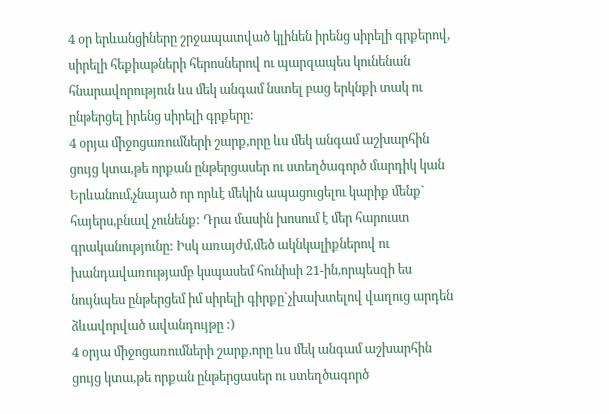4 օր երևանցիները շրջապատված կլինեն իրենց սիրելի գրքերով, սիրելի հեքիաթների հերոսներով ու պարզապես կունենան հնարավորություն ևս մեկ անգամ նստել բաց երկնքի տակ ու ընթերցել իրենց սիրելի գրքերը:
4 օրյա միջոցառումների շարք,որը ևս մեկ անգամ աշխարհին ցույց կտա,թե որքան ընթերցասեր ու ստեղծագործ մարդիկ կան Երևանում,չնայած որ որևէ մեկին ապացուցելու կարիք մենք` հայերս,բնավ չունենք: Դրա մասին խոսում է մեր հարուստ գրականությունը: Իսկ առայժմ,մեծ ակնկալիքներով ու խանդավառությամբ կսպասեմ հունիսի 21-ին,որպեսզի ես նույնպես ընթերցեմ իմ սիրելի գիրքը`չխախտելով վաղուց արդեն ձևավորված ավանդույթը :)
4 օրյա միջոցառումների շարք,որը ևս մեկ անգամ աշխարհին ցույց կտա,թե որքան ընթերցասեր ու ստեղծագործ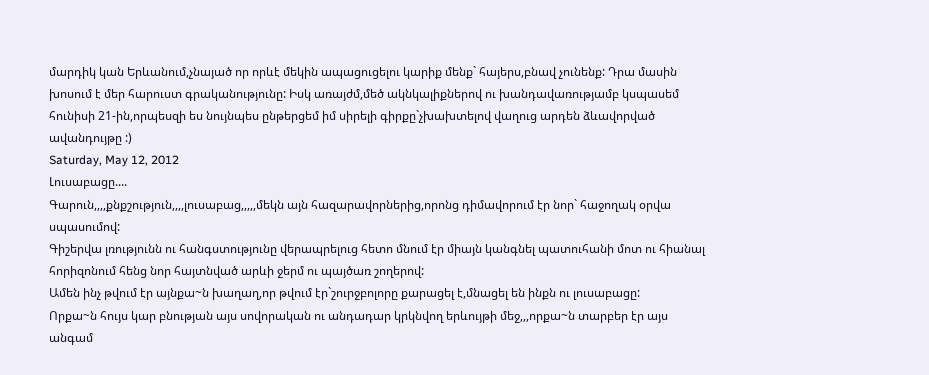մարդիկ կան Երևանում,չնայած որ որևէ մեկին ապացուցելու կարիք մենք` հայերս,բնավ չունենք: Դրա մասին խոսում է մեր հարուստ գրականությունը: Իսկ առայժմ,մեծ ակնկալիքներով ու խանդավառությամբ կսպասեմ հունիսի 21-ին,որպեսզի ես նույնպես ընթերցեմ իմ սիրելի գիրքը`չխախտելով վաղուց արդեն ձևավորված ավանդույթը :)
Saturday, May 12, 2012
Լուսաբացը....
Գարուն,,,,քնքշություն,,,,լուսաբաց,,,,,մեկն այն հազարավորներից,որոնց դիմավորում էր նոր` հաջողակ օրվա սպասումով:
Գիշերվա լռությունն ու հանգստությունը վերապրելուց հետո մնում էր միայն կանգնել պատուհանի մոտ ու հիանալ հորիզոնում հենց նոր հայտնված արևի ջերմ ու պայծառ շողերով:
Ամեն ինչ թվում էր այնքա~ն խաղաղ,որ թվում էր`շուրջբոլորը քարացել է,մնացել են ինքն ու լուսաբացը:
Որքա~ն հույս կար բնության այս սովորական ու անդադար կրկնվող երևույթի մեջ,,,որքա~ն տարբեր էր այս անգամ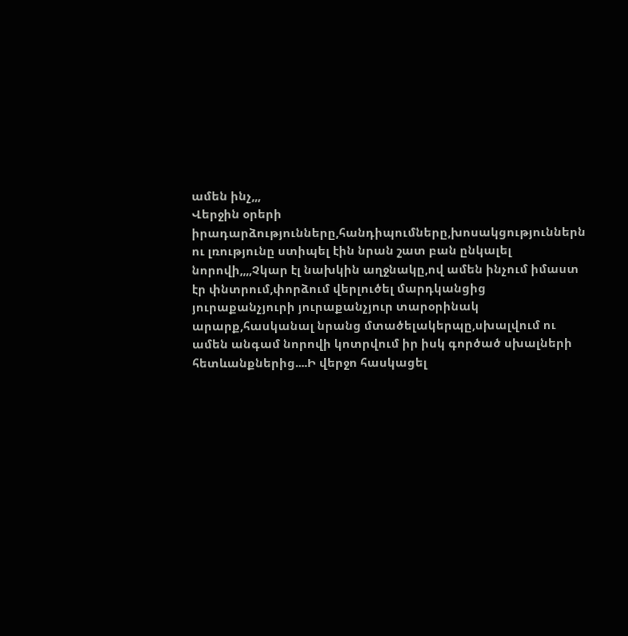ամեն ինչ,,,
Վերջին օրերի իրադարձությունները,հանդիպումները,խոսակցություններն ու լռությունը ստիպել էին նրան շատ բան ընկալել նորովի,,,,Չկար էլ նախկին աղջնակը,ով ամեն ինչում իմաստ էր փնտրում,փորձում վերլուծել մարդկանցից յուրաքանչյուրի յուրաքանչյուր տարօրինակ արարք,հասկանալ նրանց մտածելակերպը,սխալվում ու ամեն անգամ նորովի կոտրվում իր իսկ գործած սխալների հետևանքներից....Ի վերջո հասկացել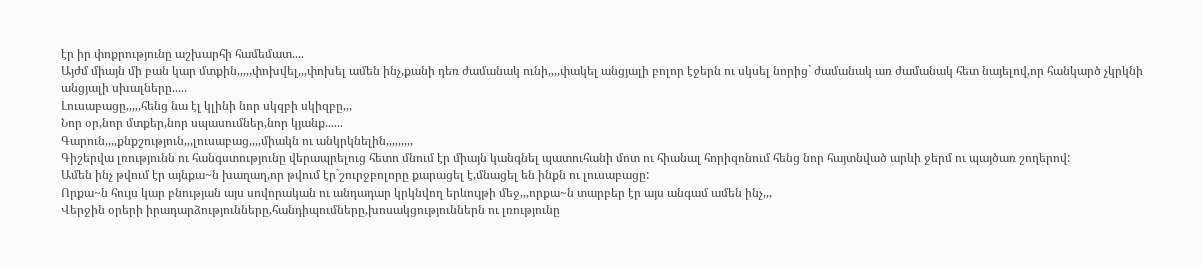էր իր փոքրությունը աշխարհի համեմատ....
Այժմ միայն մի բան կար մտքին,,,,,փոխվել,,,փոխել ամեն ինչ,քանի դեռ ժամանակ ունի,,,,փակել անցյալի բոլոր էջերն ու սկսել նորից` ժամանակ առ ժամանակ հետ նայելով,որ հանկարծ չկրկնի անցյալի սխալները.....
Լուսաբացը,,,,,հենց նա էլ կլինի նոր սկզբի սկիզբը,,,
Նոր օր,նոր մտքեր,նոր սպասումներ,նոր կյանք......
Գարուն,,,,քնքշություն,,,լուսաբաց,,,,միակն ու անկրկնելին,,,,,,,,,
Գիշերվա լռությունն ու հանգստությունը վերապրելուց հետո մնում էր միայն կանգնել պատուհանի մոտ ու հիանալ հորիզոնում հենց նոր հայտնված արևի ջերմ ու պայծառ շողերով:
Ամեն ինչ թվում էր այնքա~ն խաղաղ,որ թվում էր`շուրջբոլորը քարացել է,մնացել են ինքն ու լուսաբացը:
Որքա~ն հույս կար բնության այս սովորական ու անդադար կրկնվող երևույթի մեջ,,,որքա~ն տարբեր էր այս անգամ ամեն ինչ,,,
Վերջին օրերի իրադարձությունները,հանդիպումները,խոսակցություններն ու լռությունը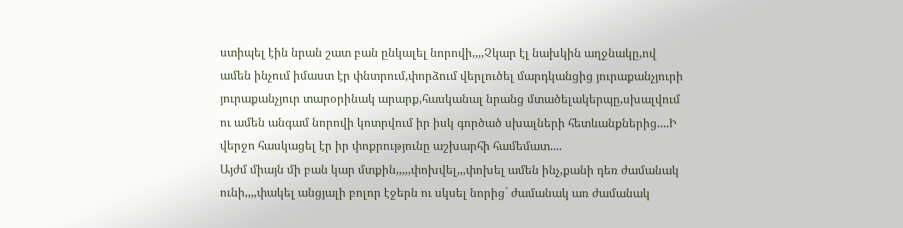ստիպել էին նրան շատ բան ընկալել նորովի,,,,Չկար էլ նախկին աղջնակը,ով ամեն ինչում իմաստ էր փնտրում,փորձում վերլուծել մարդկանցից յուրաքանչյուրի յուրաքանչյուր տարօրինակ արարք,հասկանալ նրանց մտածելակերպը,սխալվում ու ամեն անգամ նորովի կոտրվում իր իսկ գործած սխալների հետևանքներից....Ի վերջո հասկացել էր իր փոքրությունը աշխարհի համեմատ....
Այժմ միայն մի բան կար մտքին,,,,,փոխվել,,,փոխել ամեն ինչ,քանի դեռ ժամանակ ունի,,,,փակել անցյալի բոլոր էջերն ու սկսել նորից` ժամանակ առ ժամանակ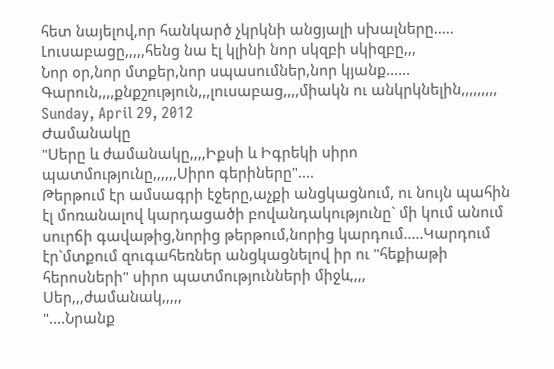հետ նայելով,որ հանկարծ չկրկնի անցյալի սխալները.....
Լուսաբացը,,,,,հենց նա էլ կլինի նոր սկզբի սկիզբը,,,
Նոր օր,նոր մտքեր,նոր սպասումներ,նոր կյանք......
Գարուն,,,,քնքշություն,,,լուսաբաց,,,,միակն ու անկրկնելին,,,,,,,,,
Sunday, April 29, 2012
Ժամանակը
"Սերը և ժամանակը,,,,Իքսի և Իգրեկի սիրո պատմությունը,,,,,,Սիրո գերիները"....
Թերթում էր ամսագրի էջերը,աչքի անցկացնում, ու նույն պահին էլ մոռանալով կարդացածի բովանդակությունը` մի կում անում սուրճի գավաթից,նորից թերթում,նորից կարդում.....Կարդում էր`մտքում զուգահեռներ անցկացնելով իր ու "հեքիաթի հերոսների" սիրո պատմությունների միջև,,,,
Սեր,,,ժամանակ,,,,,
"....Նրանք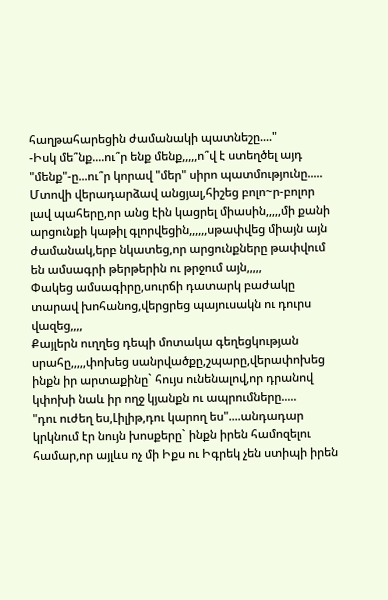հաղթահարեցին ժամանակի պատնեշը...."
-Իսկ մե՞նք....ու՞ր ենք մենք,,,,,ո՞վ է ստեղծել այդ "մենք"-ը...ու՞ր կորավ "մեր" սիրո պատմությունը.....
Մտովի վերադարձավ անցյալ,հիշեց բոլո~ր-բոլոր լավ պահերը,որ անց էին կացրել միասին,,,,,մի քանի արցունքի կաթիլ գլորվեցին,,,,,,սթափվեց միայն այն ժամանակ,երբ նկատեց,որ արցունքները թափվում են ամսագրի թերթերին ու թրջում այն,,,,,
Փակեց ամսագիրը,սուրճի դատարկ բաժակը տարավ խոհանոց,վերցրեց պայուսակն ու դուրս վազեց,,,,
Քայլերն ուղղեց դեպի մոտակա գեղեցկության սրահը,,,,,փոխեց սանրվածքը,շպարը,վերափոխեց ինքն իր արտաքինը` հույս ունենալով,որ դրանով կփոխի նաև իր ողջ կյանքն ու ապրումները.....
"դու ուժեղ ես,Լիլիթ,դու կարող ես"....անդադար կրկնում էր նույն խոսքերը` ինքն իրեն համոզելու համար,որ այլևս ոչ մի Իքս ու Իգրեկ չեն ստիպի իրեն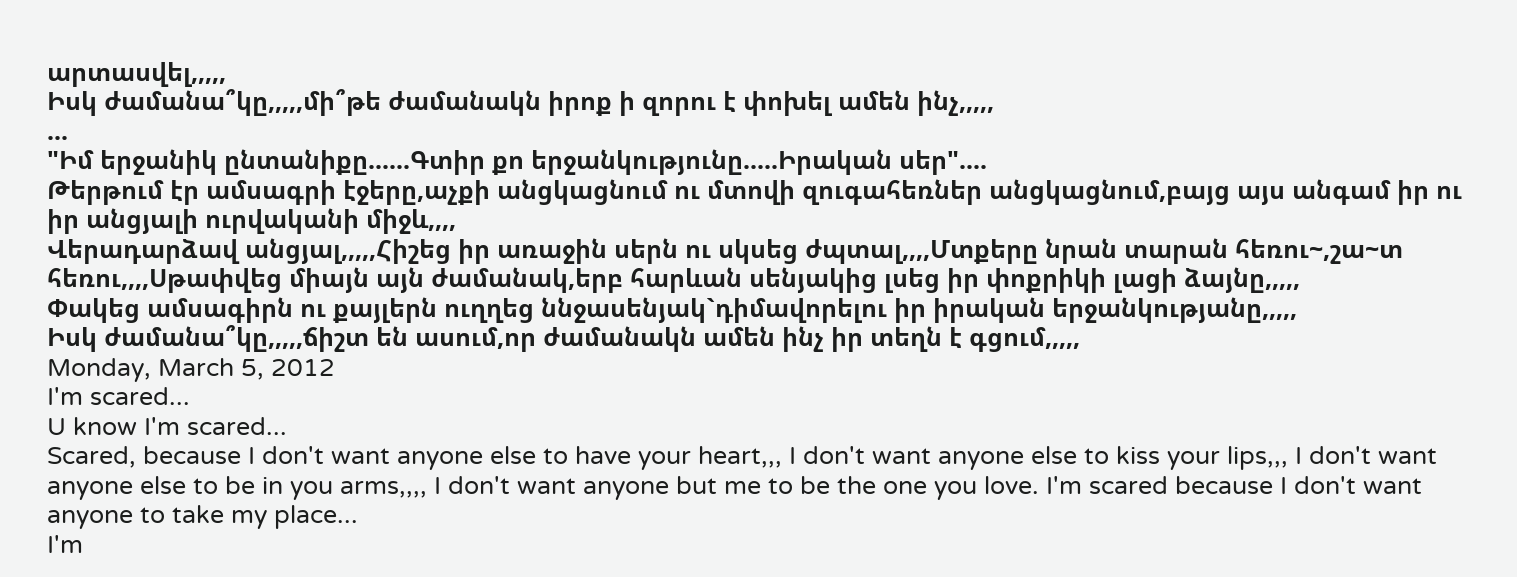արտասվել,,,,,
Իսկ ժամանա՞կը,,,,,մի՞թե ժամանակն իրոք ի զորու է փոխել ամեն ինչ,,,,,
...
"Իմ երջանիկ ընտանիքը......Գտիր քո երջանկությունը.....Իրական սեր"....
Թերթում էր ամսագրի էջերը,աչքի անցկացնում ու մտովի զուգահեռներ անցկացնում,բայց այս անգամ իր ու իր անցյալի ուրվականի միջև,,,,
Վերադարձավ անցյալ,,,,,Հիշեց իր առաջին սերն ու սկսեց ժպտալ,,,,Մտքերը նրան տարան հեռու~,շա~տ հեռու,,,,Սթափվեց միայն այն ժամանակ,երբ հարևան սենյակից լսեց իր փոքրիկի լացի ձայնը,,,,,
Փակեց ամսագիրն ու քայլերն ուղղեց ննջասենյակ`դիմավորելու իր իրական երջանկությանը,,,,,
Իսկ ժամանա՞կը,,,,,ճիշտ են ասում,որ ժամանակն ամեն ինչ իր տեղն է գցում,,,,,
Monday, March 5, 2012
I'm scared...
U know I'm scared...
Scared, because I don't want anyone else to have your heart,,, I don't want anyone else to kiss your lips,,, I don't want anyone else to be in you arms,,,, I don't want anyone but me to be the one you love. I'm scared because I don't want anyone to take my place...
I'm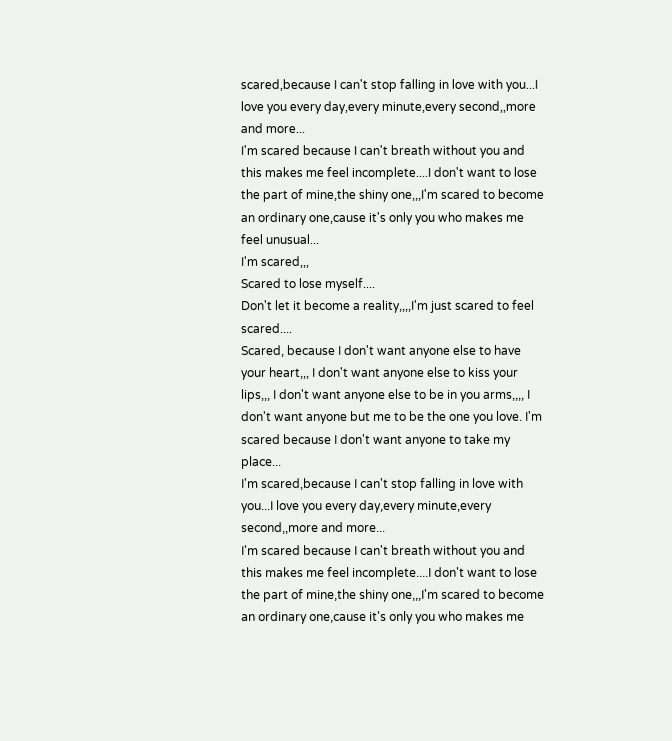scared,because I can't stop falling in love with you...I love you every day,every minute,every second,,more and more...
I'm scared because I can't breath without you and this makes me feel incomplete....I don't want to lose the part of mine,the shiny one,,,I'm scared to become an ordinary one,cause it's only you who makes me feel unusual...
I'm scared,,,
Scared to lose myself....
Don't let it become a reality,,,,I'm just scared to feel scared....
Scared, because I don't want anyone else to have your heart,,, I don't want anyone else to kiss your lips,,, I don't want anyone else to be in you arms,,,, I don't want anyone but me to be the one you love. I'm scared because I don't want anyone to take my place...
I'm scared,because I can't stop falling in love with you...I love you every day,every minute,every second,,more and more...
I'm scared because I can't breath without you and this makes me feel incomplete....I don't want to lose the part of mine,the shiny one,,,I'm scared to become an ordinary one,cause it's only you who makes me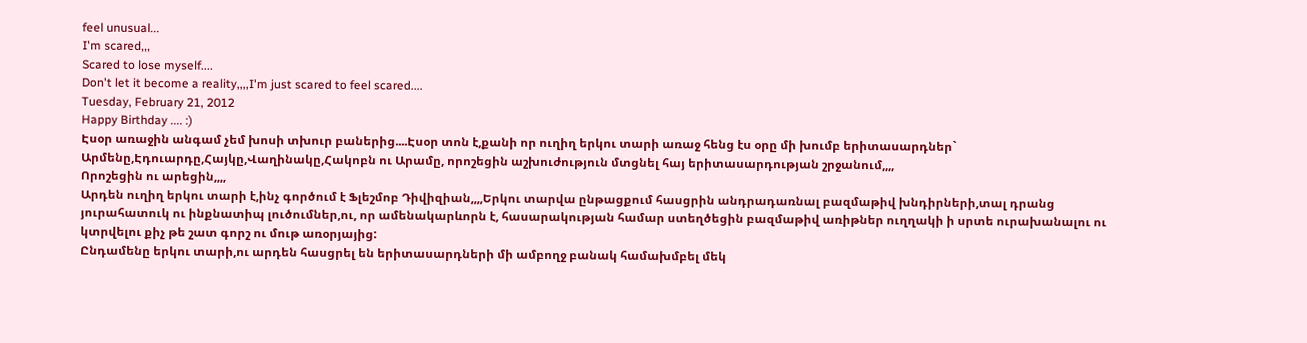feel unusual...
I'm scared,,,
Scared to lose myself....
Don't let it become a reality,,,,I'm just scared to feel scared....
Tuesday, February 21, 2012
Happy Birthday .... :)
Էսօր առաջին անգամ չեմ խոսի տխուր բաներից....Էսօր տոն է,քանի որ ուղիղ երկու տարի առաջ հենց էս օրը մի խումբ երիտասարդներ` Արմենը,Էդուարդը,Հայկը,Վաղինակը,Հակոբն ու Արամը, որոշեցին աշխուժություն մտցնել հայ երիտասարդության շրջանում,,,,
Որոշեցին ու արեցին,,,,
Արդեն ուղիղ երկու տարի է,ինչ գործում է Ֆլեշմոբ Դիվիզիան,,,,Երկու տարվա ընթացքում հասցրին անդրադառնալ բազմաթիվ խնդիրների,տալ դրանց յուրահատուկ ու ինքնատիպ լուծումներ,ու, որ ամենակարևորն է, հասարակության համար ստեղծեցին բազմաթիվ առիթներ ուղղակի ի սրտե ուրախանալու ու կտրվելու քիչ թե շատ գորշ ու մութ առօրյայից:
Ընդամենը երկու տարի,ու արդեն հասցրել են երիտասարդների մի ամբողջ բանակ համախմբել մեկ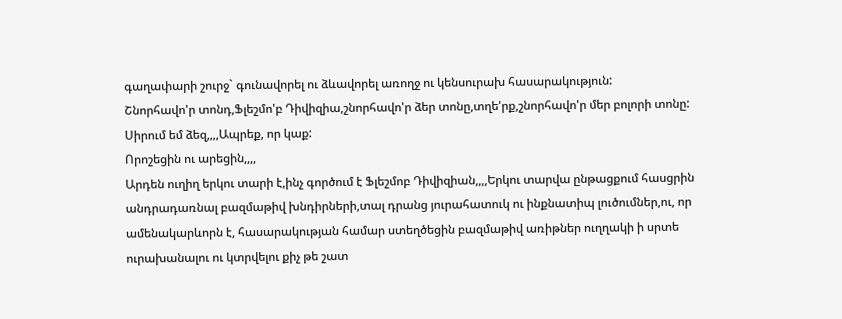գաղափարի շուրջ` գունավորել ու ձևավորել առողջ ու կենսուրախ հասարակություն:
Շնորհավո'ր տոնդ,Ֆլեշմո'բ Դիվիզիա,շնորհավո'ր ձեր տոնը,տղե'րք,շնորհավո'ր մեր բոլորի տոնը:
Սիրում եմ ձեզ,,,,Ապրեք, որ կաք:
Որոշեցին ու արեցին,,,,
Արդեն ուղիղ երկու տարի է,ինչ գործում է Ֆլեշմոբ Դիվիզիան,,,,Երկու տարվա ընթացքում հասցրին անդրադառնալ բազմաթիվ խնդիրների,տալ դրանց յուրահատուկ ու ինքնատիպ լուծումներ,ու, որ ամենակարևորն է, հասարակության համար ստեղծեցին բազմաթիվ առիթներ ուղղակի ի սրտե ուրախանալու ու կտրվելու քիչ թե շատ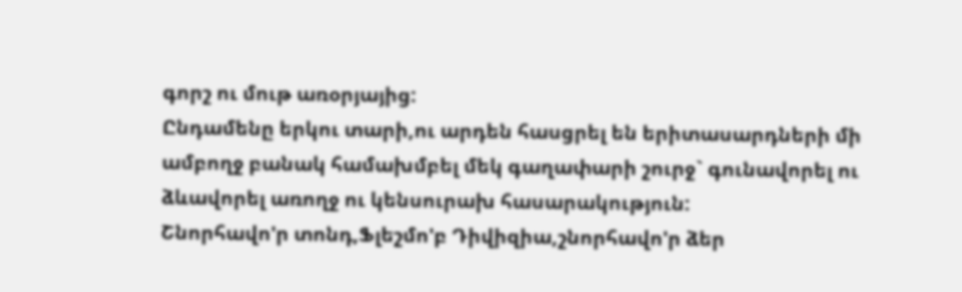գորշ ու մութ առօրյայից:
Ընդամենը երկու տարի,ու արդեն հասցրել են երիտասարդների մի ամբողջ բանակ համախմբել մեկ գաղափարի շուրջ` գունավորել ու ձևավորել առողջ ու կենսուրախ հասարակություն:
Շնորհավո'ր տոնդ,Ֆլեշմո'բ Դիվիզիա,շնորհավո'ր ձեր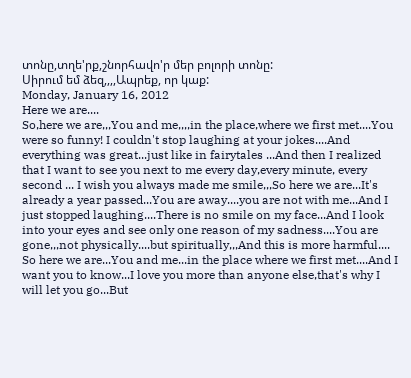տոնը,տղե'րք,շնորհավո'ր մեր բոլորի տոնը:
Սիրում եմ ձեզ,,,,Ապրեք, որ կաք:
Monday, January 16, 2012
Here we are....
So,here we are,,,You and me,,,,in the place,where we first met....You were so funny! I couldn't stop laughing at your jokes....And everything was great...just like in fairytales ...And then I realized that I want to see you next to me every day,every minute, every second ... I wish you always made me smile,,,So here we are...It's already a year passed...You are away....you are not with me...And I just stopped laughing....There is no smile on my face...And I look into your eyes and see only one reason of my sadness....You are gone,,,not physically....but spiritually,,,And this is more harmful....
So here we are...You and me...in the place where we first met....And I want you to know...I love you more than anyone else,that's why I will let you go...But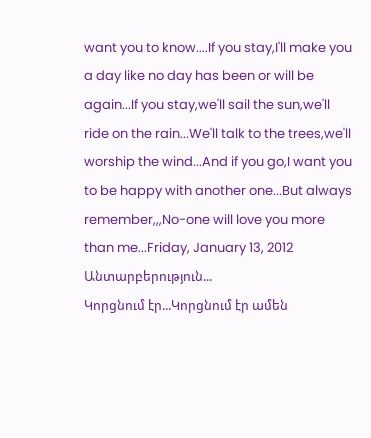want you to know....If you stay,I'll make you a day like no day has been or will be again...If you stay,we'll sail the sun,we'll ride on the rain...We'll talk to the trees,we'll worship the wind...And if you go,I want you to be happy with another one...But always remember,,,No-one will love you more than me...Friday, January 13, 2012
Անտարբերություն...
Կորցնում էր...Կորցնում էր ամեն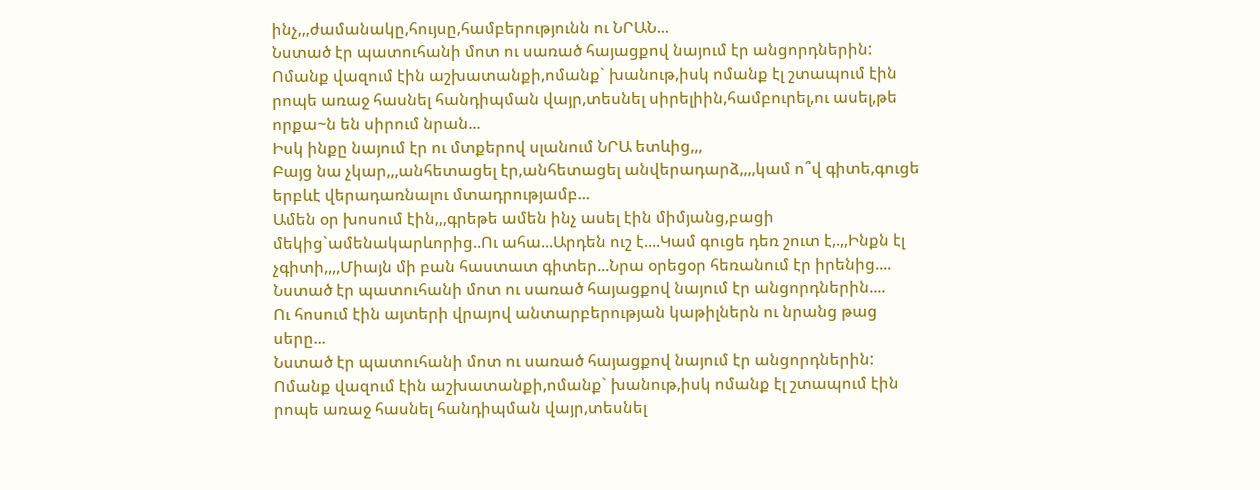ինչ,,,ժամանակը,հույսը,համբերությունն ու ՆՐԱՆ...
Նստած էր պատուհանի մոտ ու սառած հայացքով նայում էր անցորդներին:
Ոմանք վազում էին աշխատանքի,ոմանք` խանութ,իսկ ոմանք էլ շտապում էին րոպե առաջ հասնել հանդիպման վայր,տեսնել սիրելիին,համբուրել,ու ասել,թե որքա~ն են սիրում նրան...
Իսկ ինքը նայում էր ու մտքերով սլանում ՆՐԱ ետևից,,,
Բայց նա չկար,,,անհետացել էր,անհետացել անվերադարձ,,,,կամ ո՞վ գիտե,գուցե երբևէ վերադառնալու մտադրությամբ...
Ամեն օր խոսում էին,,,գրեթե ամեն ինչ ասել էին միմյանց,բացի մեկից`ամենակարևորից..Ու ահա...Արդեն ուշ է....Կամ գուցե դեռ շուտ է,.,,Ինքն էլ չգիտի,,,,Միայն մի բան հաստատ գիտեր...Նրա օրեցօր հեռանում էր իրենից....
Նստած էր պատուհանի մոտ ու սառած հայացքով նայում էր անցորդներին....
Ու հոսում էին այտերի վրայով անտարբերության կաթիլներն ու նրանց թաց սերը...
Նստած էր պատուհանի մոտ ու սառած հայացքով նայում էր անցորդներին:
Ոմանք վազում էին աշխատանքի,ոմանք` խանութ,իսկ ոմանք էլ շտապում էին րոպե առաջ հասնել հանդիպման վայր,տեսնել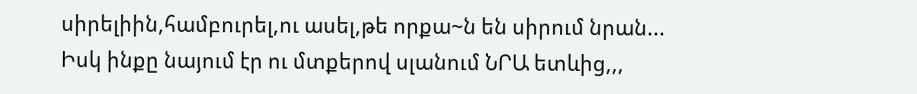սիրելիին,համբուրել,ու ասել,թե որքա~ն են սիրում նրան...
Իսկ ինքը նայում էր ու մտքերով սլանում ՆՐԱ ետևից,,,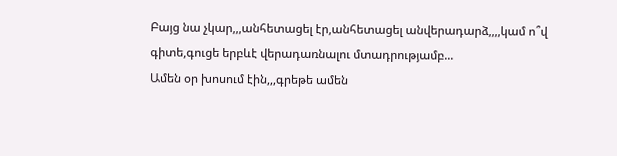Բայց նա չկար,,,անհետացել էր,անհետացել անվերադարձ,,,,կամ ո՞վ գիտե,գուցե երբևէ վերադառնալու մտադրությամբ...
Ամեն օր խոսում էին,,,գրեթե ամեն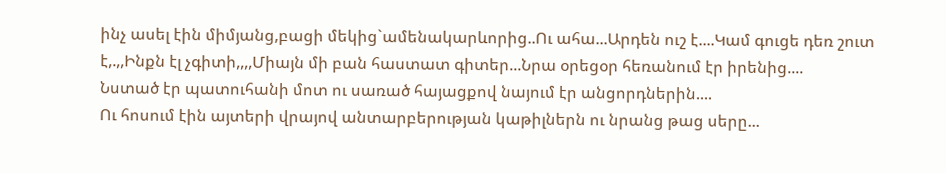ինչ ասել էին միմյանց,բացի մեկից`ամենակարևորից..Ու ահա...Արդեն ուշ է....Կամ գուցե դեռ շուտ է,.,,Ինքն էլ չգիտի,,,,Միայն մի բան հաստատ գիտեր...Նրա օրեցօր հեռանում էր իրենից....
Նստած էր պատուհանի մոտ ու սառած հայացքով նայում էր անցորդներին....
Ու հոսում էին այտերի վրայով անտարբերության կաթիլներն ու նրանց թաց սերը...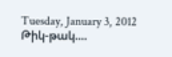Tuesday, January 3, 2012
Թիկ-թակ....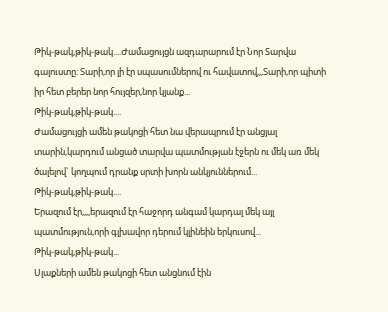Թիկ-թակ,թիկ-թակ....Ժամացույցն ազդարարում էր Նոր Տարվա գալուստը: Տարի,որ լի էր սպասումներով ու հավատով,,,Տարի,որ պիտի իր հետ բերեր նոր հույզեր,նոր կյանք...
Թիկ-թակ,թիկ-թակ....
Ժամացույցի ամեն թակոցի հետ նա վերապրում էր անցյալ տարին,կարդում անցած տարվա պատմության էջերն ու մեկ առ մեկ ծալելով` կողպում դրանք սրտի խորն անկյուններում...
Թիկ-թակ,թիկ-թակ....
Երազում էր,,,,երազում էր հաջորդ անգամ կարդալ մեկ այլ պատմություն,որի գլխավոր դերում կլինեին երկուսով...
Թիկ-թակ,թիկ-թակ...
Սլաքների ամեն թակոցի հետ անցնում էին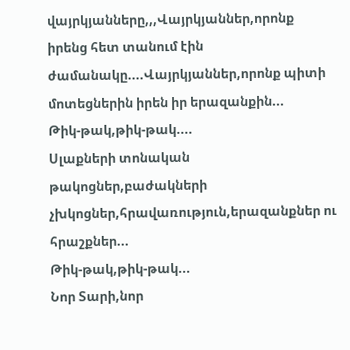վայրկյանները,,,Վայրկյաններ,որոնք իրենց հետ տանում էին ժամանակը....Վայրկյաններ,որոնք պիտի մոտեցներին իրեն իր երազանքին...
Թիկ-թակ,թիկ-թակ....
Սլաքների տոնական թակոցներ,բաժակների չխկոցներ,հրավառություն,երազանքներ ու հրաշքներ...
Թիկ-թակ,թիկ-թակ...
Նոր Տարի,նոր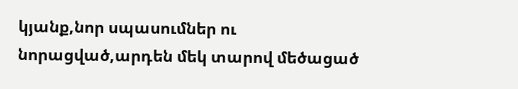կյանք,նոր սպասումներ ու նորացված,արդեն մեկ տարով մեծացած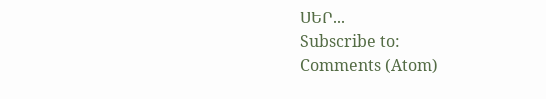ՍԵՐ...
Subscribe to:
Comments (Atom)